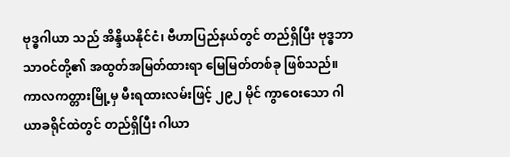ဗုဒ္ဓဂါယာ သည် အိန္ဒိယနိုင်ငံ၊ ဗီဟာပြည်နယ်တွင် တည်ရှိပြီး ဗုဒ္ဓဘာသာဝင်တို့၏ အထွတ်အမြတ်ထားရာ မြေမြတ်တစ်ခု ဖြစ်သည်။ ကာလကတ္တားမြို့မှ မီးရထားလမ်းဖြင့် ၂၉၂ မိုင် ကွာဝေးသော ဂါယာခရိုင်ထဲတွင် တည်ရှိပြီး ဂါယာ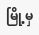မြို့မှ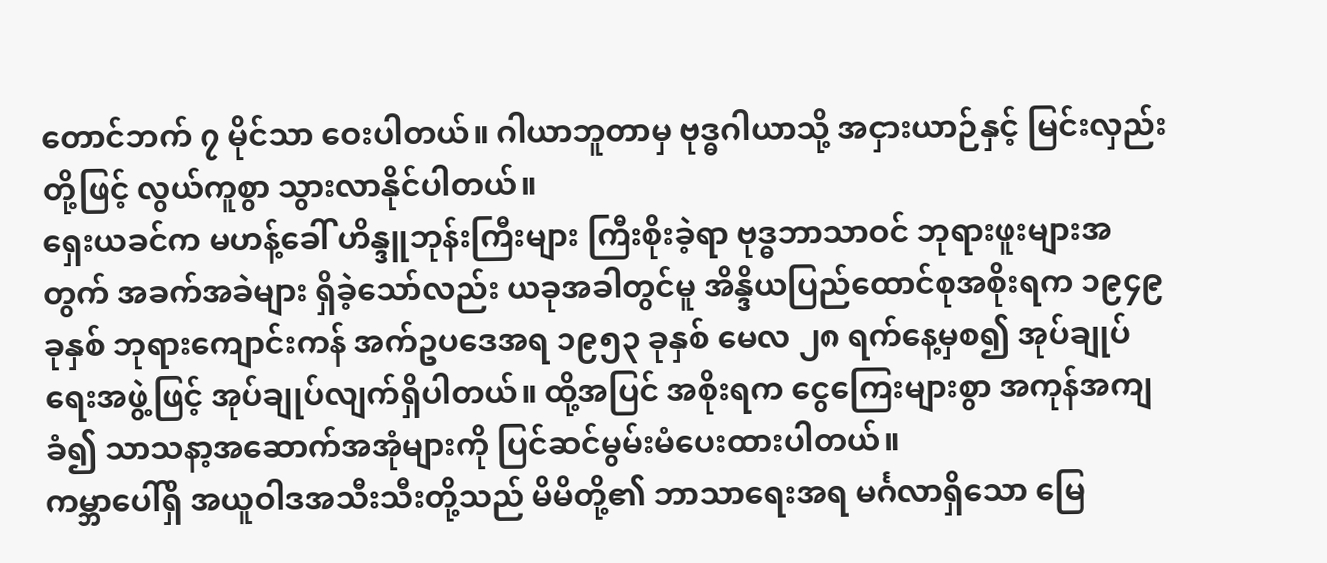တောင်ဘက် ၇ မိုင်သာ ဝေးပါတယ်။ ဂါယာဘူတာမှ ဗုဒ္ဓဂါယာသို့ အငှားယာဉ်နှင့် မြင်းလှည်းတို့ဖြင့် လွယ်ကူစွာ သွားလာနိုင်ပါတယ်။
ရှေးယခင်က မဟန့်ခေါ် ဟိန္ဒူဘုန်းကြီးများ ကြီးစိုးခဲ့ရာ ဗုဒ္ဓဘာသာဝင် ဘုရားဖူးများအတွက် အခက်အခဲများ ရှိခဲ့သော်လည်း ယခုအခါတွင်မူ အိန္ဒိယပြည်ထောင်စုအစိုးရက ၁၉၄၉ ခုနှစ် ဘုရားကျောင်းကန် အက်ဥပဒေအရ ၁၉၅၃ ခုနှစ် မေလ ၂၈ ရက်နေ့မှစ၍ အုပ်ချုပ်ရေးအဖွဲ့ဖြင့် အုပ်ချုပ်လျက်ရှိပါတယ်။ ထို့အပြင် အစိုးရက ငွေကြေးများစွာ အကုန်အကျခံ၍ သာသနာ့အဆောက်အအုံများကို ပြင်ဆင်မွမ်းမံပေးထားပါတယ်။
ကမ္ဘာပေါ်ရှိ အယူဝါဒအသီးသီးတို့သည် မိမိတို့၏ ဘာသာရေးအရ မင်္ဂလာရှိသော မြေ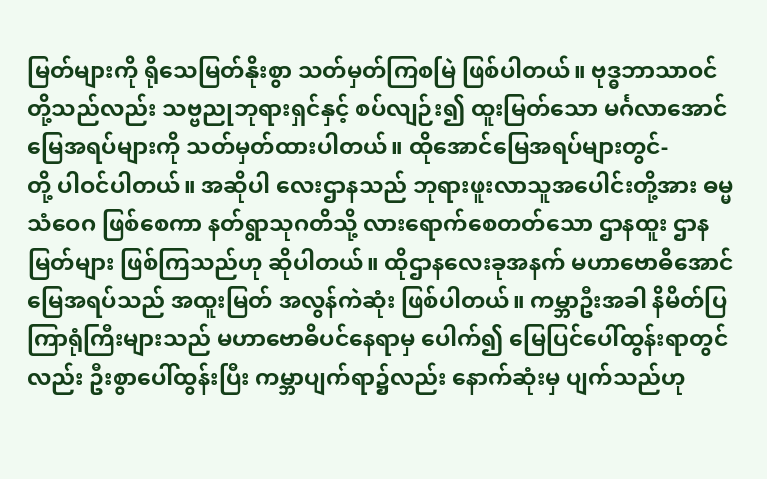မြတ်များကို ရိုသေမြတ်နိုးစွာ သတ်မှတ်ကြစမြဲ ဖြစ်ပါတယ်။ ဗုဒ္ဓဘာသာဝင်တို့သည်လည်း သဗ္ဗညုဘုရားရှင်နှင့် စပ်လျဉ်း၍ ထူးမြတ်သော မင်္ဂလာအောင်မြေအရပ်များကို သတ်မှတ်ထားပါတယ်။ ထိုအောင်မြေအရပ်များတွင်-
တို့ ပါဝင်ပါတယ်။ အဆိုပါ လေးဌာနသည် ဘုရားဖူးလာသူအပေါင်းတို့အား ဓမ္မသံဝေဂ ဖြစ်စေကာ နတ်ရွာသုဂတိသို့ လားရောက်စေတတ်သော ဌာနထူး ဌာနမြတ်များ ဖြစ်ကြသည်ဟု ဆိုပါတယ်။ ထိုဌာနလေးခုအနက် မဟာဗောဓိအောင်မြေအရပ်သည် အထူးမြတ် အလွန်ကဲဆုံး ဖြစ်ပါတယ်။ ကမ္ဘာဦးအခါ နိမိတ်ပြ ကြာရုံကြီးများသည် မဟာဗောဓိပင်နေရာမှ ပေါက်၍ မြေပြင်ပေါ်ထွန်းရာတွင်လည်း ဦးစွာပေါ်ထွန်းပြီး ကမ္ဘာပျက်ရာ၌လည်း နောက်ဆုံးမှ ပျက်သည်ဟု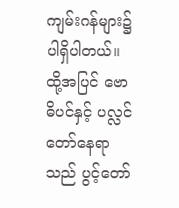ကျမ်းဂန်များ၌ ပါရှိပါတယ်။ ထို့အပြင် ဗောဓိပင်နှင့် ပလ္လင်တော်နေရာသည် ပွင့်တော်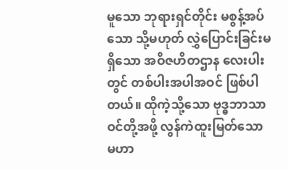မူသော ဘုရားရှင်တိုင်း မစွန့်အပ်သော သို့မဟုတ် လွှဲပြောင်းခြင်းမရှိသော အဝိဇဟိတဌာန လေးပါးတွင် တစ်ပါးအပါအဝင် ဖြစ်ပါတယ်။ ထိုကဲ့သို့သော ဗုဒ္ဓဘာသာဝင်တို့အဖို့ လွန်ကဲထူးမြတ်သော မဟာ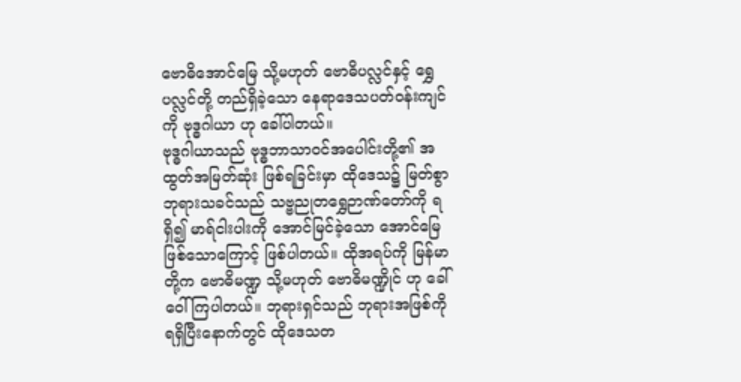ဗောဓိအောင်မြေ သို့မဟုတ် ဗောဓိပလ္လင်နှင့် ရွှေပလ္လင်တို့ တည်ရှိခဲ့သော နေရာဒေသပတ်ဝန်းကျင်ကို ဗုဒ္ဓဂါယာ ဟု ခေါ်ပါတယ်။
ဗုဒ္ဓဂါယာသည် ဗုဒ္ဓဘာသာဝင်အပေါင်းတို့၏ အထွတ်အမြတ်ဆုံး ဖြစ်ရခြင်းမှာ ထိုဒေသ၌ မြတ်စွာဘုရားသခင်သည် သဗ္ဗညုတရွှေဉာဏ်တော်ကို ရရှိ၍ မာရ်ငါးပါးကို အောင်မြင်ခဲ့သော အောင်မြေဖြစ်သောကြောင့် ဖြစ်ပါတယ်။ ထိုအရပ်ကို မြန်မာတို့က ဗောဓိမဏ္ဍ သို့မဟုတ် ဗောဓိမဏ္ဍိုင် ဟု ခေါ်ဝေါ်ကြပါတယ်။ ဘုရားရှင်သည် ဘုရားအဖြစ်ကို ရရှိပြီးနောက်တွင် ထိုဒေသတ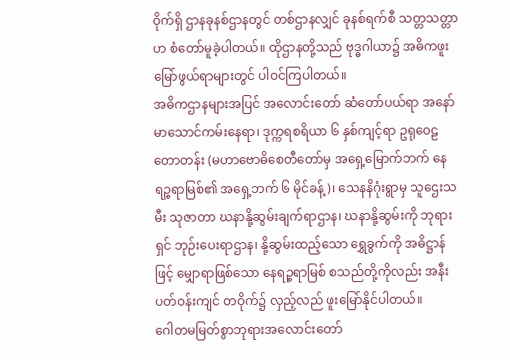ဝိုက်ရှိ ဌာနခုနစ်ဌာနတွင် တစ်ဌာနလျှင် ခုနစ်ရက်စီ သတ္တသတ္တာဟ စံတော်မူခဲ့ပါတယ်။ ထိုဌာနတို့သည် ဗုဒ္ဓဂါယာ၌ အဓိကဖူးမြော်ဖွယ်ရာများတွင် ပါဝင်ကြပါတယ်။
အဓိကဌာနများအပြင် အလောင်းတော် ဆံတော်ပယ်ရာ အနော်မာသောင်ကမ်းနေရာ၊ ဒုက္ကရစရိယာ ၆ နှစ်ကျင့်ရာ ဥရုဝေဠတောတန်း (မဟာဗောဓိစေတီတော်မှ အရှေ့မြောက်ဘက် နေရဉ္စရာမြစ်၏ အရှေ့ဘက် ၆ မိုင်ခန့်)၊ သေနနိဂုံးရွာမှ သူဌေးသမီး သုဇာတာ ဃနာနို့ဆွမ်းချက်ရာဌာန၊ ဃနာနို့ဆွမ်းကို ဘုရားရှင် ဘုဉ်းပေးရာဌာန၊ နို့ဆွမ်းထည့်သော ရွှေခွက်ကို အဓိဋ္ဌာန်ဖြင့် မျှောရာဖြစ်သော နေရဉ္စရာမြစ် စသည်တို့ကိုလည်း အနီးပတ်ဝန်းကျင် တဝိုက်၌ လှည့်လည် ဖူးမြော်နိုင်ပါတယ်။
ဂေါတမမြတ်စွာဘုရားအလောင်းတော်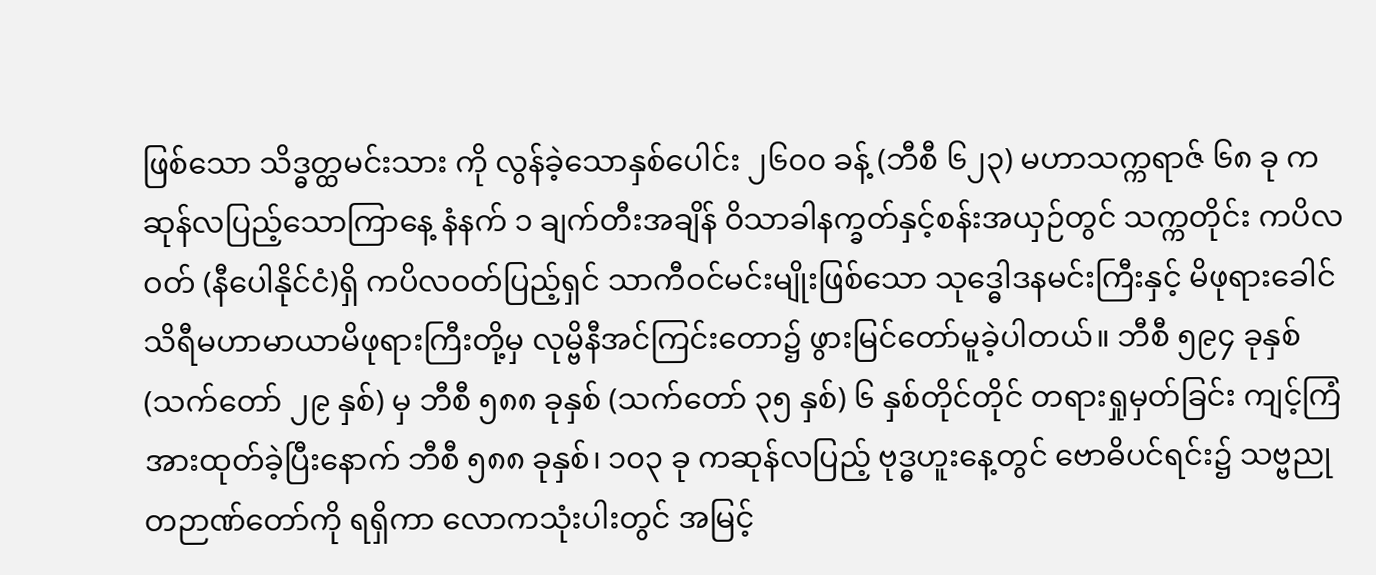ဖြစ်သော သိဒ္ဓတ္ထမင်းသား ကို လွန်ခဲ့သောနှစ်ပေါင်း ၂၆၀၀ ခန့် (ဘီစီ ၆၂၃) မဟာသက္ကရာဇ် ၆၈ ခု ကဆုန်လပြည့်သောကြာနေ့ နံနက် ၁ ချက်တီးအချိန် ဝိသာခါနက္ခတ်နှင့်စန်းအယှဉ်တွင် သက္ကတိုင်း ကပိလဝတ် (နီပေါနိုင်ငံ)ရှိ ကပိလဝတ်ပြည့်ရှင် သာကီဝင်မင်းမျိုးဖြစ်သော သုဒ္ဓေါဒနမင်းကြီးနှင့် မိဖုရားခေါင် သိရီမဟာမာယာမိဖုရားကြီးတို့မှ လုမ္ဗိနီအင်ကြင်းတော၌ ဖွားမြင်တော်မူခဲ့ပါတယ်။ ဘီစီ ၅၉၄ ခုနှစ် (သက်တော် ၂၉ နှစ်) မှ ဘီစီ ၅၈၈ ခုနှစ် (သက်တော် ၃၅ နှစ်) ၆ နှစ်တိုင်တိုင် တရားရှုမှတ်ခြင်း ကျင့်ကြံအားထုတ်ခဲ့ပြီးနောက် ဘီစီ ၅၈၈ ခုနှစ်၊ ၁၀၃ ခု ကဆုန်လပြည့် ဗုဒ္ဓဟူးနေ့တွင် ဗောဓိပင်ရင်း၌ သဗ္ဗညုတဉာဏ်တော်ကို ရရှိကာ လောကသုံးပါးတွင် အမြင့်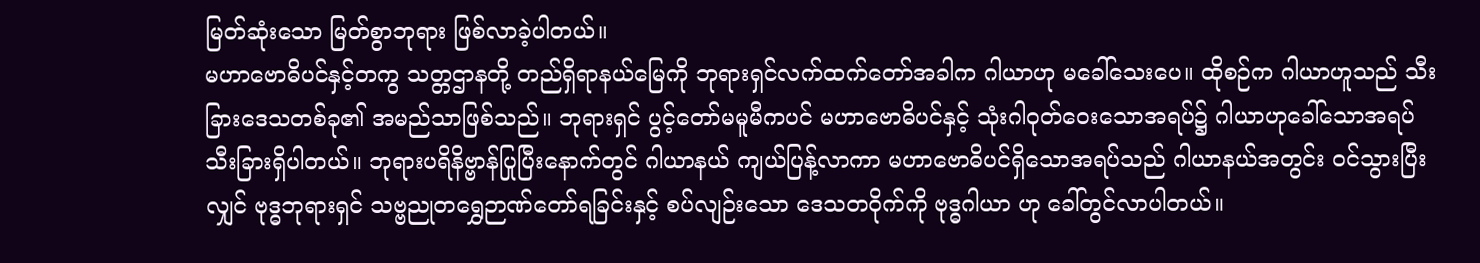မြတ်ဆုံးသော မြတ်စွာဘုရား ဖြစ်လာခဲ့ပါတယ်။
မဟာဗောဓိပင်နှင့်တကွ သတ္တဌာနတို့ တည်ရှိရာနယ်မြေကို ဘုရားရှင်လက်ထက်တော်အခါက ဂါယာဟု မခေါ်သေးပေ။ ထိုစဉ်က ဂါယာဟူသည် သီးခြားဒေသတစ်ခု၏ အမည်သာဖြစ်သည်။ ဘုရားရှင် ပွင့်တော်မမူမီကပင် မဟာဗောဓိပင်နှင့် သုံးဂါဝုတ်ဝေးသောအရပ်၌ ဂါယာဟုခေါ်သောအရပ် သီးခြားရှိပါတယ်။ ဘုရားပရိနိဗ္ဗာန်ပြုပြီးနောက်တွင် ဂါယာနယ် ကျယ်ပြန့်လာကာ မဟာဗောဓိပင်ရှိသောအရပ်သည် ဂါယာနယ်အတွင်း ဝင်သွားပြီးလျှင် ဗုဒ္ဓဘုရားရှင် သဗ္ဗညုတရွှေဉာဏ်တော်ရခြင်းနှင့် စပ်လျဉ်းသော ဒေသတဝိုက်ကို ဗုဒ္ဓဂါယာ ဟု ခေါ်တွင်လာပါတယ်။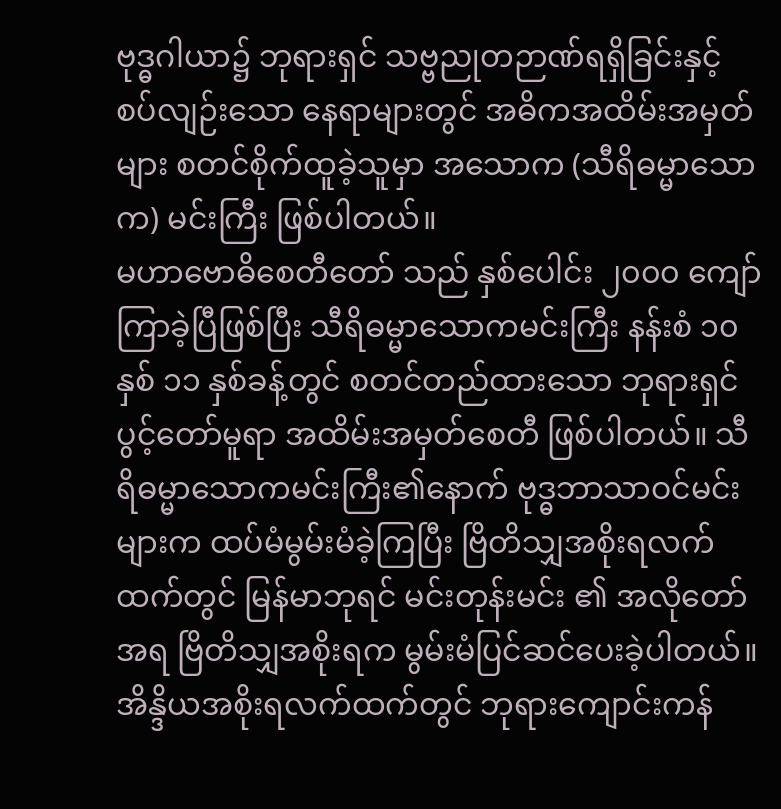ဗုဒ္ဓဂါယာ၌ ဘုရားရှင် သဗ္ဗညုတဉာဏ်ရရှိခြင်းနှင့် စပ်လျဉ်းသော နေရာများတွင် အဓိကအထိမ်းအမှတ်များ စတင်စိုက်ထူခဲ့သူမှာ အသောက (သီရိဓမ္မာသောက) မင်းကြီး ဖြစ်ပါတယ်။
မဟာဗောဓိစေတီတော် သည် နှစ်ပေါင်း ၂၀၀၀ ကျော်ကြာခဲ့ပြီဖြစ်ပြီး သီရိဓမ္မာသောကမင်းကြီး နန်းစံ ၁၀ နှစ် ၁၁ နှစ်ခန့်တွင် စတင်တည်ထားသော ဘုရားရှင်ပွင့်တော်မူရာ အထိမ်းအမှတ်စေတီ ဖြစ်ပါတယ်။ သီရိဓမ္မာသောကမင်းကြီး၏နောက် ဗုဒ္ဓဘာသာဝင်မင်းများက ထပ်မံမွမ်းမံခဲ့ကြပြီး ဗြိတိသျှအစိုးရလက်ထက်တွင် မြန်မာဘုရင် မင်းတုန်းမင်း ၏ အလိုတော်အရ ဗြိတိသျှအစိုးရက မွမ်းမံပြင်ဆင်ပေးခဲ့ပါတယ်။ အိန္ဒိယအစိုးရလက်ထက်တွင် ဘုရားကျောင်းကန်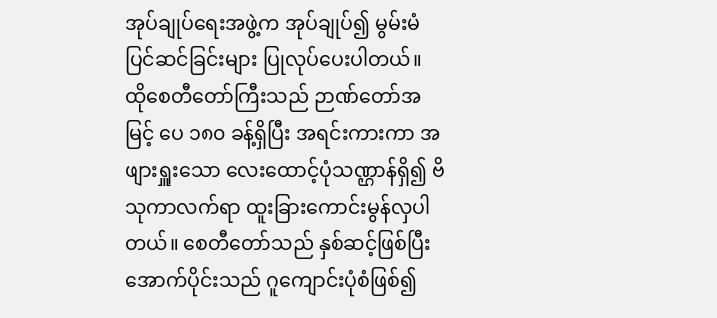အုပ်ချုပ်ရေးအဖွဲ့က အုပ်ချုပ်၍ မွမ်းမံပြင်ဆင်ခြင်းများ ပြုလုပ်ပေးပါတယ်။ ထိုစေတီတော်ကြီးသည် ဉာဏ်တော်အမြင့် ပေ ၁၈၀ ခန့်ရှိပြီး အရင်းကားကာ အဖျားရှူးသော လေးထောင့်ပုံသဏ္ဌာန်ရှိ၍ ဗိသုကာလက်ရာ ထူးခြားကောင်းမွန်လှပါတယ်။ စေတီတော်သည် နှစ်ဆင့်ဖြစ်ပြီး အောက်ပိုင်းသည် ဂူကျောင်းပုံစံဖြစ်၍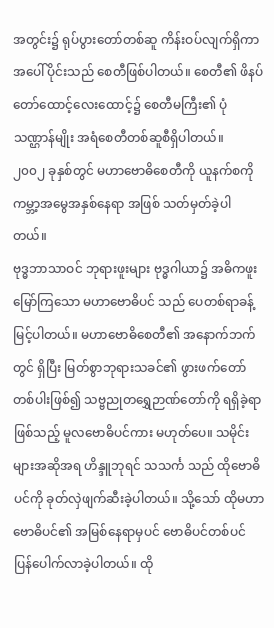အတွင်း၌ ရုပ်ပွားတော်တစ်ဆူ ကိန်းဝပ်လျက်ရှိကာ အပေါ်ပိုင်းသည် စေတီဖြစ်ပါတယ်။ စေတီ၏ ဖိနပ်တော်ထောင့်လေးထောင့်၌ စေတီမကြီး၏ ပုံသဏ္ဌာန်မျိုး အရံစေတီတစ်ဆူစီရှိပါတယ်။
၂၀၀၂ ခုနှစ်တွင် မဟာဗောဓိစေတီကို ယူနက်စကို ကမ္ဘာ့အမွေအနှစ်နေရာ အဖြစ် သတ်မှတ်ခဲ့ပါတယ်။
ဗုဒ္ဓဘာသာဝင် ဘုရားဖူးများ ဗုဒ္ဓဂါယာ၌ အဓိကဖူးမြော်ကြသော မဟာဗောဓိပင် သည် ပေတစ်ရာခန့် မြင့်ပါတယ်။ မဟာဗောဓိစေတီ၏ အနောက်ဘက်တွင် ရှိပြီး မြတ်စွာဘုရားသခင်၏ ဖွားဖက်တော်တစ်ပါးဖြစ်၍ သဗ္ဗညုတရွှေဉာဏ်တော်ကို ရရှိခဲ့ရာဖြစ်သည့် မူလဗောဓိပင်ကား မဟုတ်ပေ။ သမိုင်းများအဆိုအရ ဟိန္ဒူဘုရင် သသင်္က သည် ထိုဗောဓိပင်ကို ခုတ်လှဲဖျက်ဆီးခဲ့ပါတယ်။ သို့သော် ထိုမဟာဗောဓိပင်၏ အမြစ်နေရာမှပင် ဗောဓိပင်တစ်ပင် ပြန်ပေါက်လာခဲ့ပါတယ်။ ထို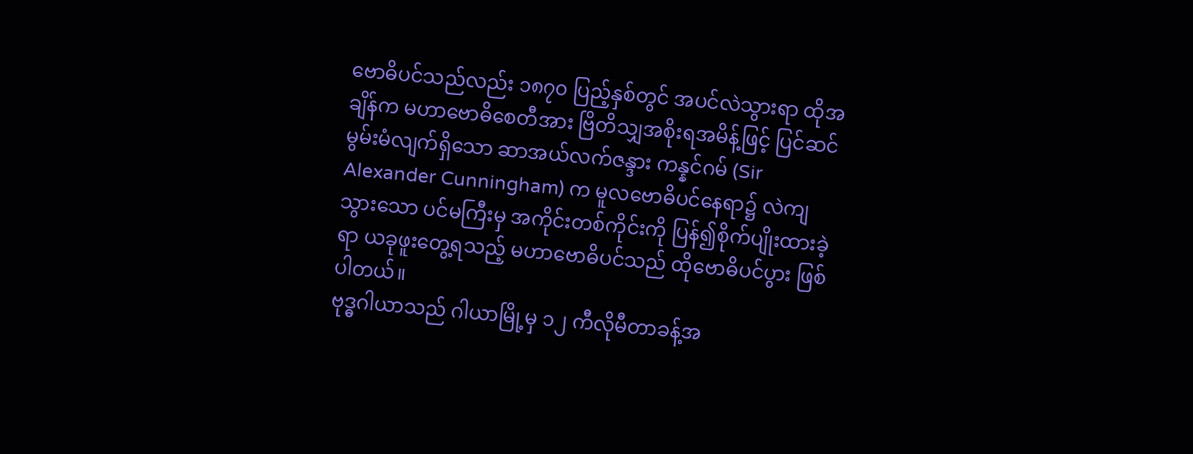ဗောဓိပင်သည်လည်း ၁၈၇၀ ပြည့်နှစ်တွင် အပင်လဲသွားရာ ထိုအချိန်က မဟာဗောဓိစေတီအား ဗြိတိသျှအစိုးရအမိန့်ဖြင့် ပြင်ဆင်မွမ်းမံလျက်ရှိသော ဆာအယ်လက်ဇန္ဒား ကန္နင်ဂမ် (Sir Alexander Cunningham) က မူလဗောဓိပင်နေရာ၌ လဲကျသွားသော ပင်မကြီးမှ အကိုင်းတစ်ကိုင်းကို ပြန်၍စိုက်ပျိုးထားခဲ့ရာ ယခုဖူးတွေ့ရသည့် မဟာဗောဓိပင်သည် ထိုဗောဓိပင်ပွား ဖြစ်ပါတယ်။
ဗုဒ္ဓဂါယာသည် ဂါယာမြို့မှ ၁၂ ကီလိုမီတာခန့်အ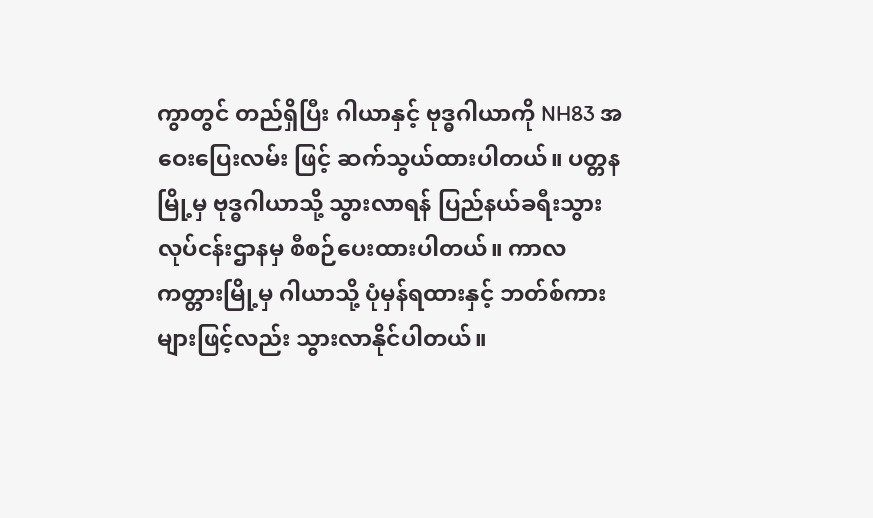ကွာတွင် တည်ရှိပြီး ဂါယာနှင့် ဗုဒ္ဓဂါယာကို NH83 အဝေးပြေးလမ်း ဖြင့် ဆက်သွယ်ထားပါတယ်။ ပတ္တနမြို့မှ ဗုဒ္ဓဂါယာသို့ သွားလာရန် ပြည်နယ်ခရီးသွားလုပ်ငန်းဌာနမှ စီစဉ်ပေးထားပါတယ်။ ကာလကတ္တားမြို့မှ ဂါယာသို့ ပုံမှန်ရထားနှင့် ဘတ်စ်ကားများဖြင့်လည်း သွားလာနိုင်ပါတယ်။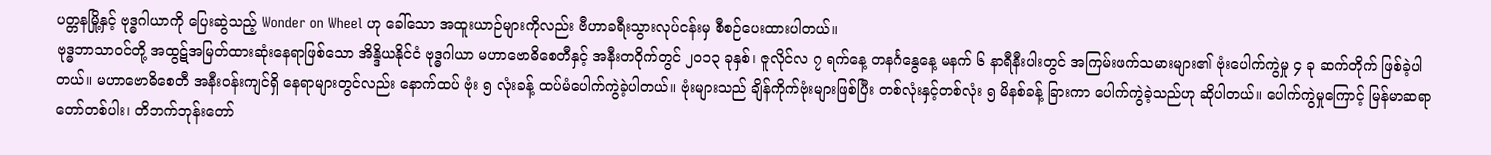ပတ္တနမြို့နှင့် ဗုဒ္ဓဂါယာကို ပြေးဆွဲသည့် Wonder on Wheel ဟု ခေါ်သော အထူးယာဉ်များကိုလည်း ဗီဟာခရီးသွားလုပ်ငန်းမှ စီစဉ်ပေးထားပါတယ်။
ဗုဒ္ဓဘာသာဝင်တို့ အထွဋ်အမြတ်ထားဆုံးနေရာဖြစ်သော အိန္ဒိယနိုင်ငံ ဗုဒ္ဓဂါယာ မဟာဗောဓိစေတီနှင့် အနီးတဝိုက်တွင် ၂၀၁၃ ခုနှစ်၊ ဇူလိုင်လ ၇ ရက်နေ့ တနင်္ဂနွေနေ့ မနက် ၆ နာရီနီးပါးတွင် အကြမ်းဖက်သမားများ၏ ဗုံးပေါက်ကွဲမှု ၄ ခု ဆက်တိုက် ဖြစ်ခဲ့ပါတယ်။ မဟာဗောဓိစေတီ အနီးဝန်းကျင်ရှိ နေရာများတွင်လည်း နောက်ထပ် ဗုံး ၅ လုံးခန့် ထပ်မံပေါက်ကွဲခဲ့ပါတယ်။ ဗုံးများသည် ချိန်ကိုက်ဗုံးများဖြစ်ပြီး တစ်လုံးနှင့်တစ်လုံး ၅ မိနစ်ခန့် ခြားကာ ပေါက်ကွဲခဲ့သည်ဟု ဆိုပါတယ်။ ပေါက်ကွဲမှုကြောင့် မြန်မာဆရာတော်တစ်ပါး၊ တိဘက်ဘုန်းတော်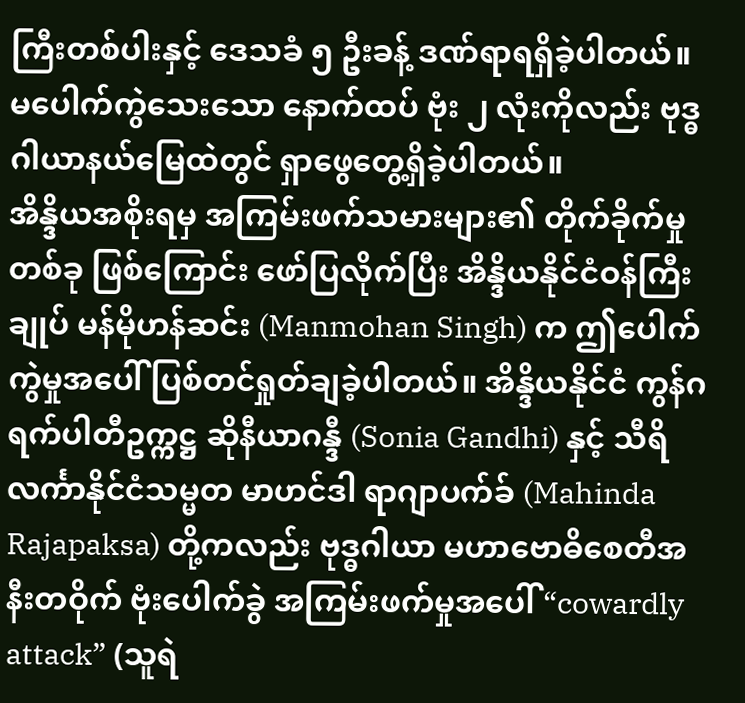ကြီးတစ်ပါးနှင့် ဒေသခံ ၅ ဦးခန့် ဒဏ်ရာရရှိခဲ့ပါတယ်။ မပေါက်ကွဲသေးသော နောက်ထပ် ဗုံး ၂ လုံးကိုလည်း ဗုဒ္ဓဂါယာနယ်မြေထဲတွင် ရှာဖွေတွေ့ရှိခဲ့ပါတယ်။
အိန္ဒိယအစိုးရမှ အကြမ်းဖက်သမားများ၏ တိုက်ခိုက်မှုတစ်ခု ဖြစ်ကြောင်း ဖော်ပြလိုက်ပြီး အိန္ဒိယနိုင်ငံဝန်ကြီးချုပ် မန်မိုဟန်ဆင်း (Manmohan Singh) က ဤပေါက်ကွဲမှုအပေါ် ပြစ်တင်ရှုတ်ချခဲ့ပါတယ်။ အိန္ဒိယနိုင်ငံ ကွန်ဂရက်ပါတီဥက္ကဋ္ဌ ဆိုနီယာဂန္ဒီ (Sonia Gandhi) နှင့် သီရိလင်္ကာနိုင်ငံသမ္မတ မာဟင်ဒါ ရာဂျာပက်ခ် (Mahinda Rajapaksa) တို့ကလည်း ဗုဒ္ဓဂါယာ မဟာဗောဓိစေတီအနီးတဝိုက် ဗုံးပေါက်ခွဲ အကြမ်းဖက်မှုအပေါ် “cowardly attack” (သူရဲ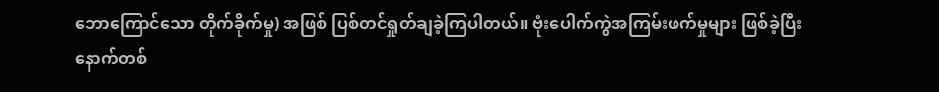ဘောကြောင်သော တိုက်ခိုက်မှု) အဖြစ် ပြစ်တင်ရှုတ်ချခဲ့ကြပါတယ်။ ဗုံးပေါက်ကွဲအကြမ်းဖက်မှုများ ဖြစ်ခဲ့ပြီးနောက်တစ်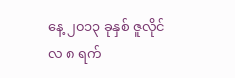နေ့ ၂၀၁၃ ခုနှစ် ဇူလိုင်လ ၈ ရက်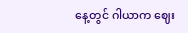နေ့တွင် ဂါယာက ဈေး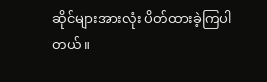ဆိုင်များအားလုံး ပိတ်ထားခဲ့ကြပါတယ်။